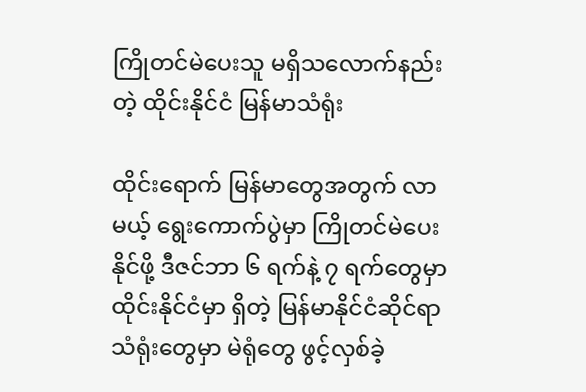ကြိုတင်မဲပေးသူ မရှိသလောက်နည်းတဲ့ ထိုင်းနိုင်ငံ မြန်မာသံရုံး

ထိုင်းရောက် မြန်မာတွေအတွက် လာမယ့် ရွေးကောက်ပွဲမှာ ကြိုတင်မဲပေးနိုင်ဖို့ ဒီဇင်ဘာ ၆ ရက်နဲ့ ၇ ရက်တွေမှာ ထိုင်းနိုင်ငံမှာ ရှိတဲ့ မြန်မာနိုင်ငံဆိုင်ရာ သံရုံးတွေမှာ မဲရုံတွေ ဖွင့်လှစ်ခဲ့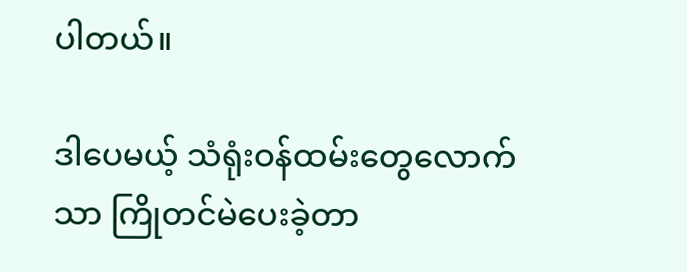ပါတယ်။

ဒါပေမယ့် သံရုံးဝန်ထမ်းတွေလောက်သာ ကြိုတင်မဲပေးခဲ့တာ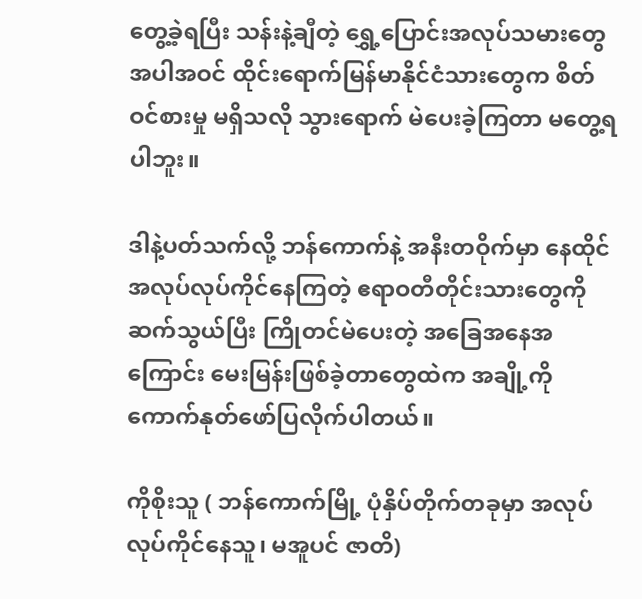တွေ့ခဲ့ရပြီး သန်းနဲ့ချီတဲ့ ရွှေ့ပြောင်းအလုပ်သမားတွေ အပါအဝင် ထိုင်းရောက်မြန်မာနိုင်ငံသားတွေက စိတ်ဝင်စားမှု မရှိသလို သွားရောက် မဲပေးခဲ့ကြတာ မတွေ့ရပါဘူး။

ဒါနဲ့ပတ်သက်လို့ ဘန်ကောက်နဲ့ အနီးတဝိုက်မှာ နေထိုင် အလုပ်လုပ်ကိုင်နေကြတဲ့ ဧရာဝတီတိုင်းသားတွေကို ဆက်သွယ်ပြီး ကြိုတင်မဲပေးတဲ့ အခြေအနေအကြောင်း မေးမြန်းဖြစ်ခဲ့တာတွေထဲက အချို့ကို ကောက်နုတ်ဖော်ပြလိုက်ပါတယ်။

ကိုစိုးသူ ( ဘန်ကောက်မြို့ ပုံနှိပ်တိုက်တခုမှာ အလုပ်လုပ်ကိုင်နေသူ၊ မအူပင် ဇာတိ)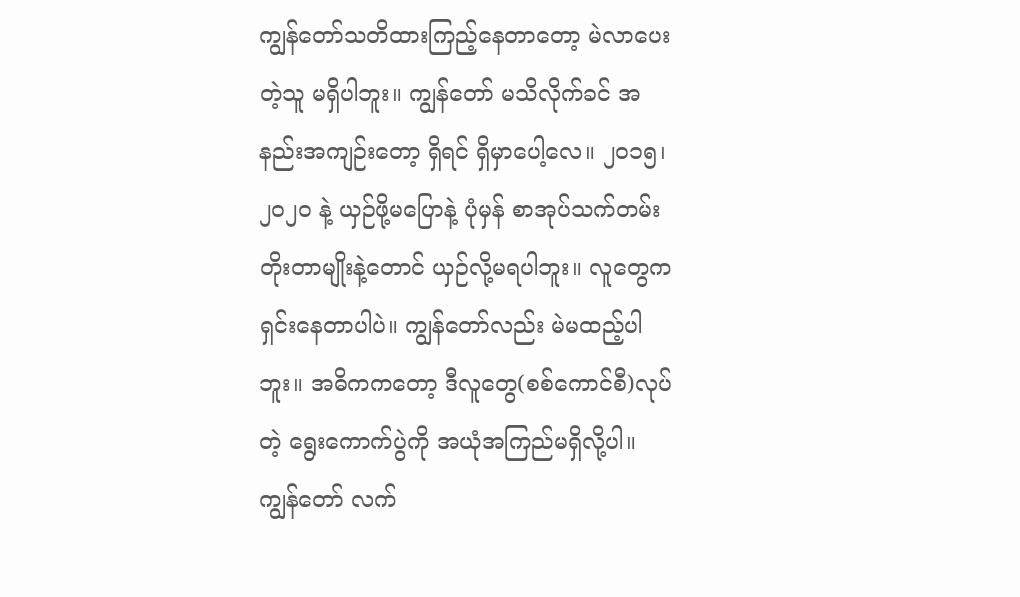ကျွန်တော်သတိထားကြည့်နေတာတော့ မဲလာပေးတဲ့သူ မရှိပါဘူး။ ကျွန်တော် မသိလိုက်ခင် အနည်းအကျဉ်းတော့ ရှိရင် ရှိမှာပေါ့လေ။ ၂၀၁၅၊ ၂၀၂၀ နဲ့ ယှဉ်ဖို့မပြောနဲ့ ပုံမှန် စာအုပ်သက်တမ်းတိုးတာမျိုးနဲ့တောင် ယှဉ်လို့မရပါဘူး။ လူတွေကရှင်းနေတာပါပဲ။ ကျွန်တော်လည်း မဲမထည့်ပါဘူး။ အဓိကကတော့ ဒီလူတွေ(စစ်ကောင်စီ)လုပ်တဲ့ ရွေးကောက်ပွဲကို အယုံအကြည်မရှိလို့ပါ။ ကျွန်တော် လက်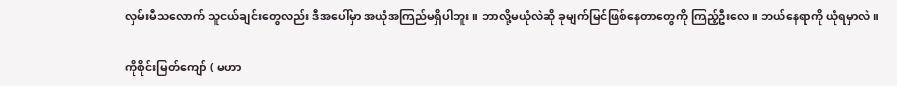လှမ်းမီသလောက် သူငယ်ချင်းတွေလည်း ဒီအပေါ်မှာ အယုံအကြည်မရှိပါဘူး။ ဘာလို့မယုံလဲဆို ခုမျက်မြင်ဖြစ်နေတာတွေကို ကြည့်ဦးလေ။ ဘယ်နေရာကို ယုံရမှာလဲ။

ကိုစိုင်းမြတ်ကျော် ( မဟာ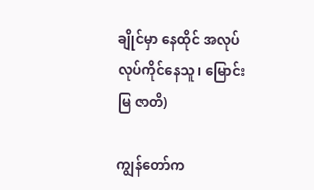ချိုင်မှာ နေထိုင် အလုပ်လုပ်ကိုင်နေသူ၊ မြောင်းမြ ဇာတိ)

ကျွန်တော်က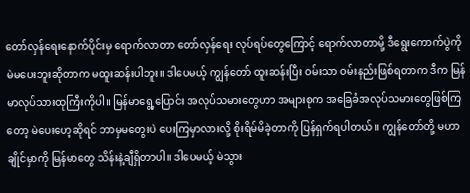တော်လှန်ရေးနောက်ပိုင်းမှ ရောက်လာတာ တော်လှန်ရေး လုပ်ရပ်တွေကြောင့် ရောက်လာတာမို့ ဒီရွေးကောက်ပွဲကို မဲမပေးဘူးဆိုတာက မထူးဆန်းပါဘူး။ ဒါပေမယ့် ကျွန်တော် ထူးဆန်းပြီး ဝမ်းသာ ဝမ်းနည်းဖြစ်ရတာက ဒီက မြန်မာလုပ်သားထုကြီးကိုပါ။ မြန်မာရွေ့ပြောင်း အလုပ်သမားတွေဟာ အများစုက အခြေခံအလုပ်သမားတွေဖြစ်ကြတော့ မဲပေးဟေ့ဆိုရင် ဘာမှမတွေးပဲ ပေးကြမှာလားလို့ စိုးရိမ်မိခဲ့တာကို ပြန်ရှက်ရပါတယ်။ ကျွန်တော်တို့ မဟာချိုင်မှာကို မြန်မာတွေ သိန်းနဲ့ချီရှိတာပါ။ ဒါပေမယ့် မဲသွား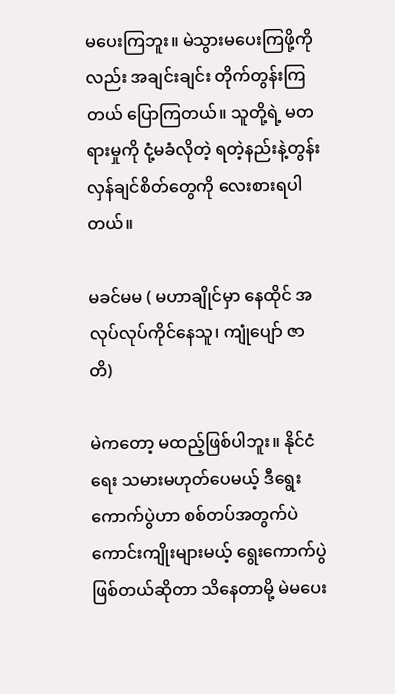မပေးကြဘူး။ မဲသွားမပေးကြဖို့ကိုလည်း အချင်းချင်း တိုက်တွန်းကြတယ် ပြောကြတယ်။ သူတို့ရဲ့ မတရားမှုကို ငုံ့မခံလိုတဲ့ ရတဲ့နည်းနဲ့တွန်းလှန်ချင်စိတ်တွေကို လေးစားရပါတယ်။

မခင်မမ ( မဟာချိုင်မှာ နေထိုင် အလုပ်လုပ်ကိုင်နေသူ၊ ကျုံပျော် ဇာတိ)

မဲကတော့ မထည့်ဖြစ်ပါဘူး။ နိုင်ငံရေး သမားမဟုတ်ပေမယ့် ဒီရွေးကောက်ပွဲဟာ စစ်တပ်အတွက်ပဲ ကောင်းကျိုးများမယ့် ရွေးကောက်ပွဲဖြစ်တယ်ဆိုတာ သိနေတာမို့ မဲမပေး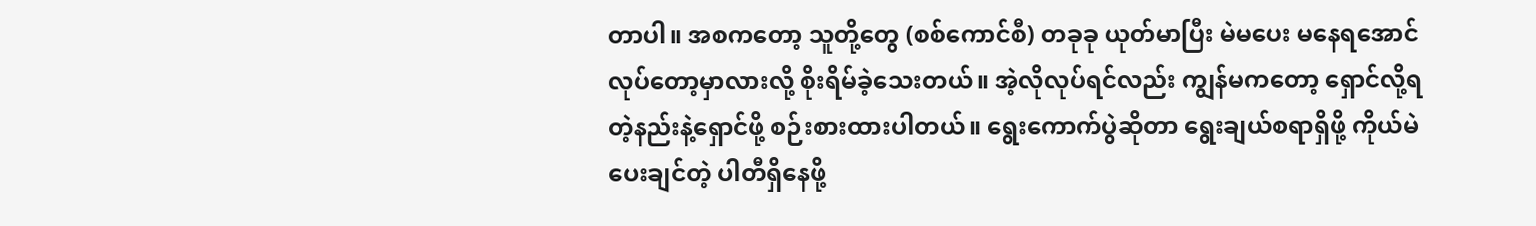တာပါ။ အစကတော့ သူတို့တွေ (စစ်ကောင်စီ) တခုခု ယုတ်မာပြီး မဲမပေး မနေရအောင်လုပ်တော့မှာလားလို့ စိုးရိမ်ခဲ့သေးတယ်။ အဲ့လိုလုပ်ရင်လည်း ကျွန်မကတော့ ရှောင်လို့ရတဲ့နည်းနဲ့ရှောင်ဖို့ စဉ်းစားထားပါတယ်။ ရွေးကောက်ပွဲဆိုတာ ရွေးချယ်စရာရှိဖို့ ကိုယ်မဲပေးချင်တဲ့ ပါတီရှိနေဖို့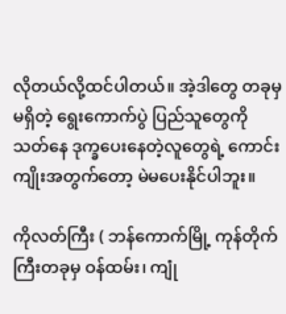လိုတယ်လို့ထင်ပါတယ်။ အဲ့ဒါတွေ တခုမှမရှိတဲ့ ရွေးကောက်ပွဲ ပြည်သူတွေကို သတ်နေ ဒုက္ခပေးနေတဲ့လူတွေရဲ့ ကောင်းကျိုးအတွက်တော့ မဲမပေးနိုင်ပါဘူး။

ကိုလတ်ကြီး ( ဘန်ကောက်မြို့ ကုန်တိုက်ကြီးတခုမှ ဝန်ထမ်း၊ ကျုံ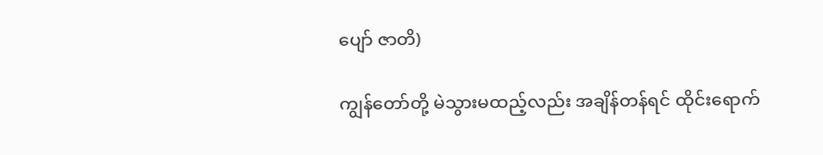ပျော် ဇာတိ)

ကျွန်တော်တို့ မဲသွားမထည့်လည်း အချိန်တန်ရင် ထိုင်းရောက်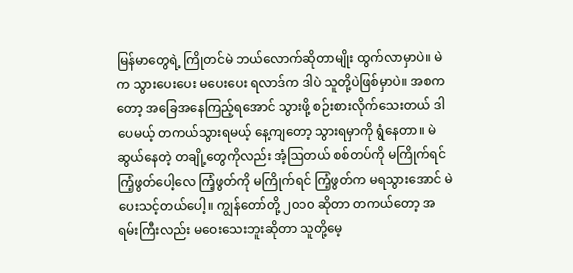မြန်မာတွေရဲ့ ကြိုတင်မဲ ဘယ်လောက်ဆိုတာမျိုး ထွက်လာမှာပဲ။ မဲက သွားပေးပေး မပေးပေး ရလာဒ်က ဒါပဲ သူတို့ပဲဖြစ်မှာပဲ။ အစကတော့ အခြေအနေကြည့်ရအောင် သွားဖို့ စဉ်းစားလိုက်သေးတယ် ဒါပေမယ့် တကယ်သွားရမယ့် နေ့ကျတော့ သွားရမှာကို ရွံနေတာ။ မဲဆွယ်နေတဲ့ တချို့တွေကိုလည်း အံ့ဩတယ် စစ်တပ်ကို မကြိုက်ရင် ကြံ့ဖွတ်ပေါ့လေ ကြံ့ဖွတ်ကို မကြိုက်ရင် ကြံ့ဖွတ်က မရသွားအောင် မဲပေးသင့်တယ်ပေါ့။ ကျွန်တော်တို့ ၂၀၁၀ ဆိုတာ တကယ်တော့ အရမ်းကြီးလည်း မဝေးသေးဘူးဆိုတာ သူတို့မေ့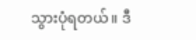သွားပုံရတယ်။ ဒီ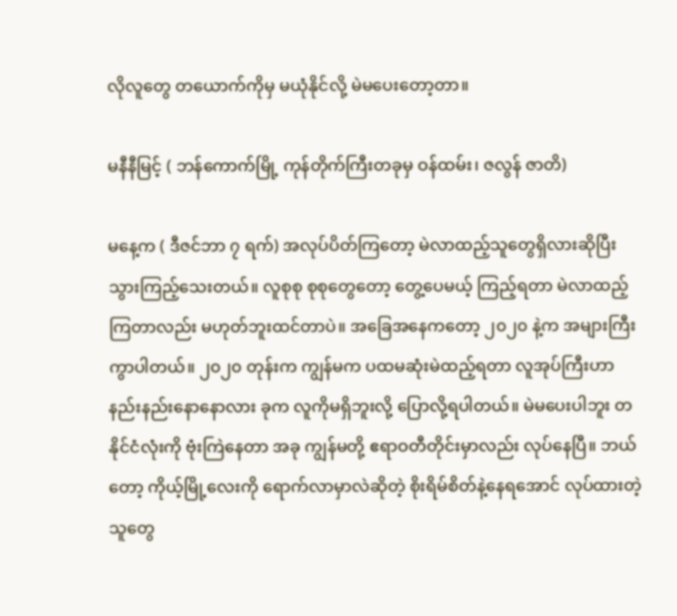လိုလူတွေ တယောက်ကိုမှ မယုံနိုင်လို့ မဲမပေးတော့တာ။

မနီနီမြင့် ( ဘန်ကောက်မြို့ ကုန်တိုက်ကြီးတခုမှ ဝန်ထမ်း၊ ဇလွန် ဇာတိ)

မနေ့က ( ဒီဇင်ဘာ ၇ ရက်) အလုပ်ပိတ်ကြတော့ မဲလာထည့်သူတွေရှိလားဆိုပြီး သွားကြည့်သေးတယ်။ လူစုစု စုစုတွေတော့ တွေ့ပေမယ့် ကြည့်ရတာ မဲလာထည့်ကြတာလည်း မဟုတ်ဘူးထင်တာပဲ။ အခြေအနေကတော့ ၂၀၂၀ နဲ့က အများကြီးကွာပါတယ်။ ၂၀၂၀ တုန်းက ကျွန်မက ပထမဆုံးမဲထည့်ရတာ လူအုပ်ကြီးဟာ နည်းနည်းနောနောလား ခုက လူကိုမရှိဘူးလို့ ပြောလို့ရပါတယ်။ မဲမပေးပါဘူး တနိုင်ငံလုံးကို ဗုံးကြဲနေတာ အခု ကျွန်မတို့ ဧရာဝတီတိုင်းမှာလည်း လုပ်နေပြီ။ ဘယ်တော့ ကိုယ့်မြို့လေးကို ရောက်လာမှာလဲဆိုတဲ့ စိုးရိမ်စိတ်နဲ့နေရအောင် လုပ်ထားတဲ့ သူတွေ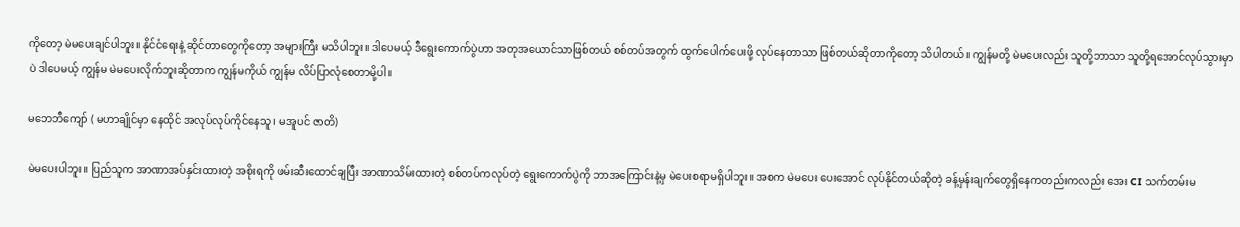ကိုတော့ မဲမပေးချင်ပါဘူး။ နိုင်ငံရေးနဲ့ ဆိုင်တာတွေကိုတော့ အများကြီး မသိပါဘူး။ ဒါပေမယ့် ဒီရွေးကောက်ပွဲဟာ အတုအယောင်သာဖြစ်တယ် စစ်တပ်အတွက် ထွက်ပေါက်ပေးဖို့ လုပ်နေတာသာ ဖြစ်တယ်ဆိုတာကိုတော့ သိပါတယ်။ ကျွန်မတို့ မဲမပေးလည်း သူတို့ဘာသာ သူတို့ရအောင်လုပ်သွားမှာပဲ ဒါပေမယ့် ကျွန်မ မဲမပေးလိုက်ဘူးဆိုတာက ကျွန်မကိုယ် ကျွန်မ လိပ်ပြာလုံစေတာမို့ပါ။

မဘေဘီကျော် ( မဟာချိုင်မှာ နေထိုင် အလုပ်လုပ်ကိုင်နေသူ၊ မအူပင် ဇာတိ)

မဲမပေးပါဘူး။ ပြည်သူက အာဏာအပ်နှင်းထားတဲ့ အစိုးရကို ဖမ်းဆီးထောင်ချပြီး အာဏာသိမ်းထားတဲ့ စစ်တပ်ကလုပ်တဲ့ ရွေးကောက်ပွဲကို ဘာအကြောင်းနဲ့မှ မဲပေးစရာမရှိပါဘူး။ အစက မဲမပေး ပေးအောင် လုပ်နိုင်တယ်ဆိုတဲ့ ခန့်မှန်းချက်တွေရှိနေကတည်းကလည်း အေး CI သက်တမ်းမ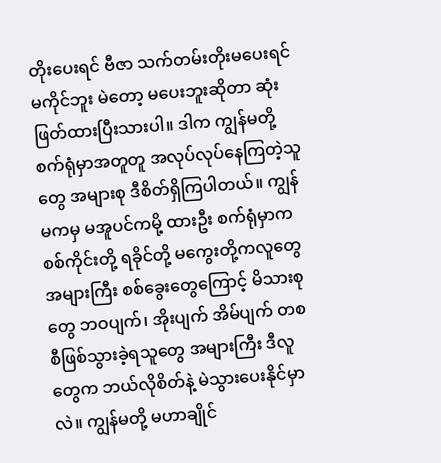တိုးပေးရင် ဗီဇာ သက်တမ်းတိုးမပေးရင် မကိုင်ဘူး မဲတော့ မပေးဘူးဆိုတာ ဆုံးဖြတ်ထားပြီးသားပါ။ ဒါက ကျွန်မတို့ စက်ရုံမှာအတူတူ အလုပ်လုပ်နေကြတဲ့သူတွေ အများစု ဒီစိတ်ရှိကြပါတယ်။ ကျွန်မကမှ မအူပင်ကမို့ ထားဦး စက်ရုံမှာက စစ်ကိုင်းတို့ ရခိုင်တို့ မကွေးတို့ကလူတွေ အများကြီး စစ်ခွေးတွေကြောင့် မိသားစုတွေ ဘဝပျက်၊ အိုးပျက် အိမ်ပျက် တစစီဖြစ်သွားခဲ့ရသူတွေ အများကြီး ဒီလူတွေက ဘယ်လိုစိတ်နဲ့ မဲသွားပေးနိုင်မှာလဲ။ ကျွန်မတို့ မဟာချိုင်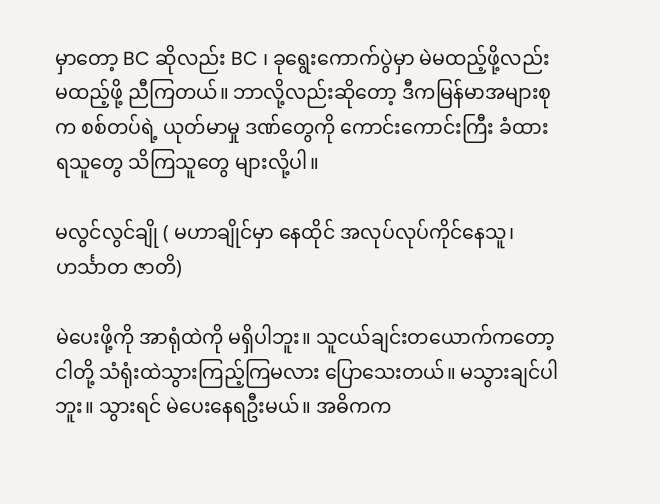မှာတော့ BC ဆိုလည်း BC ၊ ခုရွေးကောက်ပွဲမှာ မဲမထည့်ဖို့လည်း မထည့်ဖို့ ညီကြတယ်။ ဘာလို့လည်းဆိုတော့ ဒီကမြန်မာအများစုက စစ်တပ်ရဲ့ ယုတ်မာမှု ဒဏ်တွေကို ကောင်းကောင်းကြီး ခံထားရသူတွေ သိကြသူတွေ များလို့ပါ။

မလွင်လွင်ချို ( မဟာချိုင်မှာ နေထိုင် အလုပ်လုပ်ကိုင်နေသူ၊ ဟင်္သာတ ဇာတိ)

မဲပေးဖို့ကို အာရုံထဲကို မရှိပါဘူး။ သူငယ်ချင်းတယောက်ကတော့ ငါတို့ သံရုံးထဲသွားကြည့်ကြမလား ပြောသေးတယ်။ မသွားချင်ပါဘူး။ သွားရင် မဲပေးနေရဦးမယ်။ အဓိကက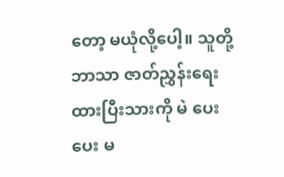တော့ မယုံလို့ပေါ့။ သူတို့ဘာသာ ဇာတ်ညွှန်းရေးထားပြီးသားကို မဲ ပေးပေး မ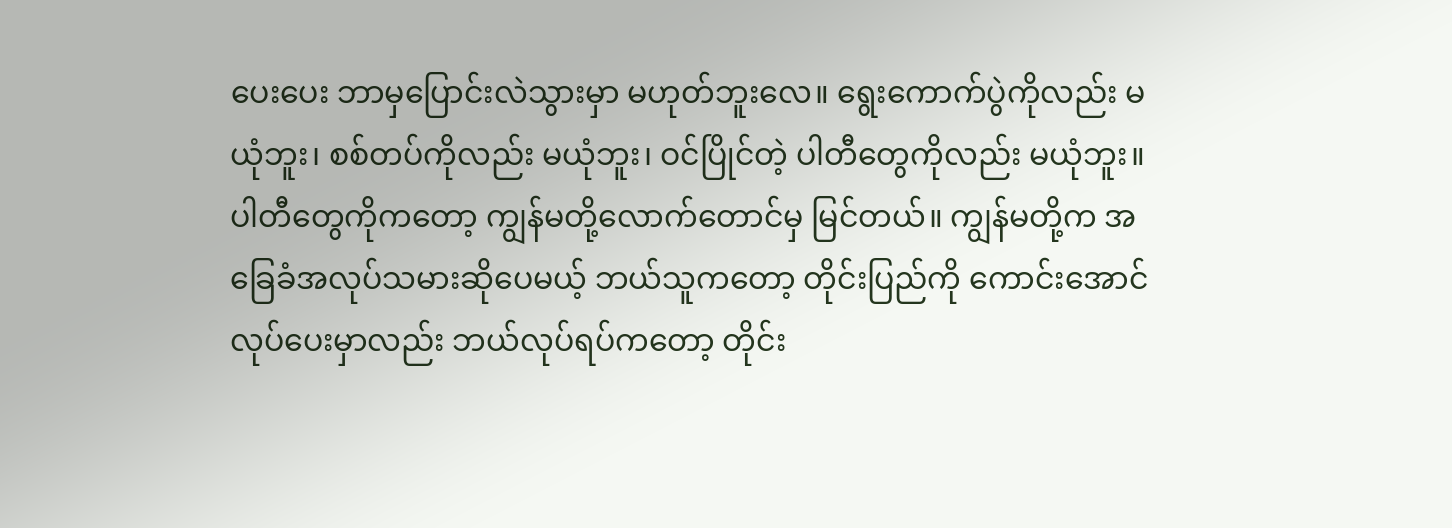ပေးပေး ဘာမှပြောင်းလဲသွားမှာ မဟုတ်ဘူးလေ။ ရွေးကောက်ပွဲကိုလည်း မယုံဘူး၊ စစ်တပ်ကိုလည်း မယုံဘူး၊ ဝင်ပြိုင်တဲ့ ပါတီတွေကိုလည်း မယုံဘူး။ ပါတီတွေကိုကတော့ ကျွန်မတို့လောက်တောင်မှ မြင်တယ်။ ကျွန်မတို့က အခြေခံအလုပ်သမားဆိုပေမယ့် ဘယ်သူကတော့ တိုင်းပြည်ကို ကောင်းအောင်လုပ်ပေးမှာလည်း ဘယ်လုပ်ရပ်ကတော့ တိုင်း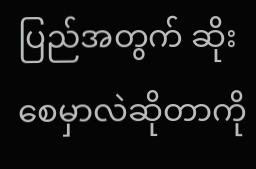ပြည်အတွက် ဆိုးစေမှာလဲဆိုတာကို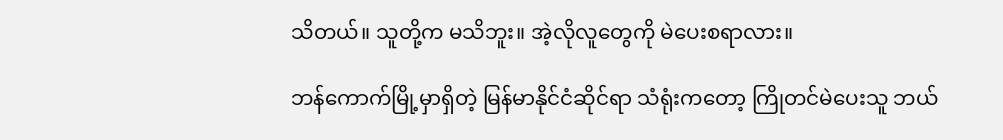သိတယ်။ သူတို့က မသိဘူး။ အဲ့လိုလူတွေကို မဲပေးစရာလား။

ဘန်ကောက်မြို့မှာရှိတဲ့ မြန်မာနိုင်ငံဆိုင်ရာ သံရုံးကတော့ ကြိုတင်မဲပေးသူ ဘယ်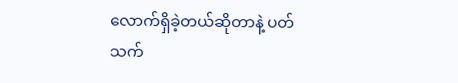လောက်ရှိခဲ့တယ်ဆိုတာနဲ့ ပတ်သက်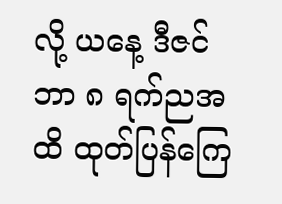လို့ ယနေ့ ဒီဇင်ဘာ ၈ ရက်ညအထိ ထုတ်ပြန်ကြေ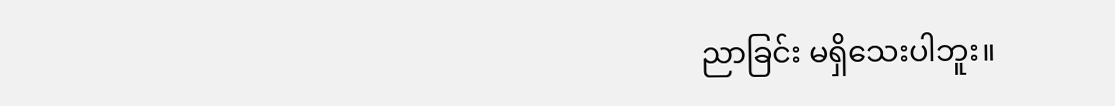ညာခြင်း မရှိသေးပါဘူး။